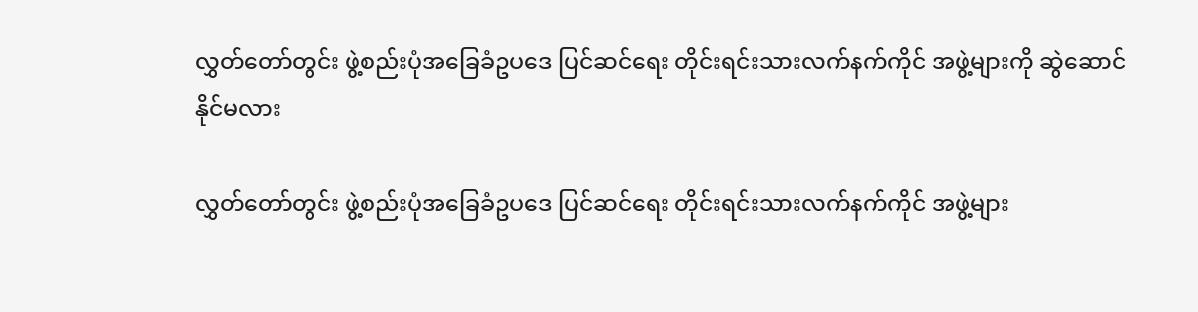လွှတ်တော်တွင်း ဖွဲ့စည်းပုံအခြေခံဥပဒေ ပြင်ဆင်ရေး တိုင်းရင်းသားလက်နက်ကိုင် အဖွဲ့များကို ဆွဲဆောင်နိုင်မလား

လွှတ်တော်တွင်း ဖွဲ့စည်းပုံအခြေခံဥပဒေ ပြင်ဆင်ရေး တိုင်းရင်းသားလက်နက်ကိုင် အဖွဲ့များ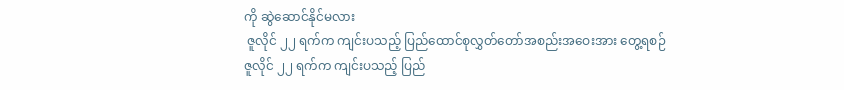ကို ဆွဲဆောင်နိုင်မလား
 ဇူလိုင် ၂၂ ရက်က ကျင်းပသည့် ပြည်ထောင်စုလွှတ်တော်အစည်းအဝေးအား တွေ့ရစဉ်
ဇူလိုင် ၂၂ ရက်က ကျင်းပသည့် ပြည်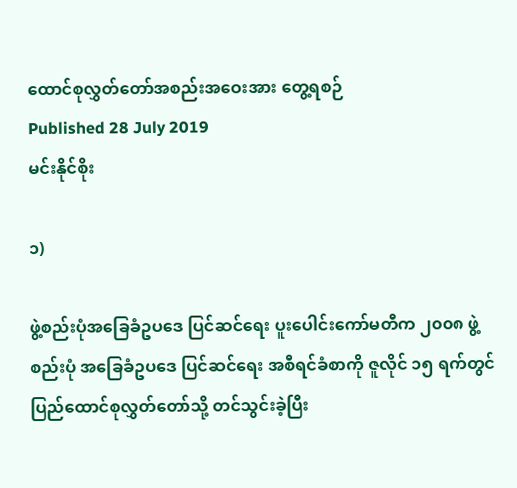ထောင်စုလွှတ်တော်အစည်းအဝေးအား တွေ့ရစဉ်
Published 28 July 2019
မင်းနိုင်စိုး

၁)

ဖွဲ့စည်းပုံအခြေခံဥပဒေ ပြင်ဆင်ရေး ပူးပေါင်းကော်မတီက ၂၀၀၈ ဖွဲ့စည်းပုံ အခြေခံဥပဒေ ပြင်ဆင်ရေး အစီရင်ခံစာကို ဇူလိုင် ၁၅ ရက်တွင် ပြည်ထောင်စုလွှတ်တော်သို့ တင်သွင်းခဲ့ပြီး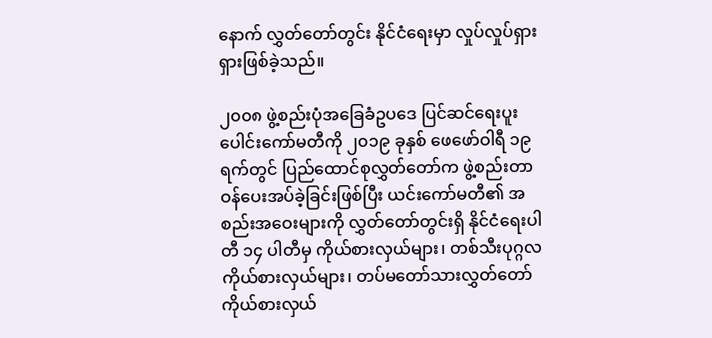နောက် လွှတ်တော်တွင်း နိုင်ငံရေးမှာ လှုပ်လှုပ်ရှားရှားဖြစ်ခဲ့သည်။

၂၀၀၈ ဖွဲ့စည်းပုံအခြေခံဥပဒေ ပြင်ဆင်ရေးပူးပေါင်းကော်မတီကို ၂၀၁၉ ခုနှစ် ဖေဖော်ဝါရီ ၁၉ ရက်တွင် ပြည်ထောင်စုလွှတ်တော်က ဖွဲ့စည်းတာဝန်ပေးအပ်ခဲ့ခြင်းဖြစ်ပြီး ယင်းကော်မတီ၏ အစည်းအဝေးများကို လွှတ်တော်တွင်းရှိ နိုင်ငံရေးပါတီ ၁၄ ပါတီမှ ကိုယ်စားလှယ်များ၊ တစ်သီးပုဂ္ဂလကိုယ်စားလှယ်များ၊ တပ်မတော်သားလွှတ်တော် ကိုယ်စားလှယ်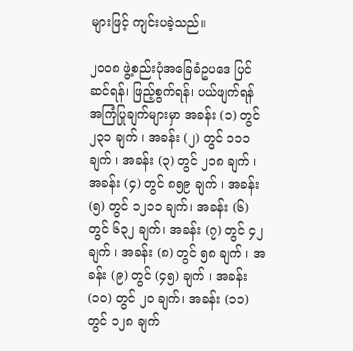များဖြင့် ကျင်းပခဲ့သည်။

၂၀၀၈ ဖွဲ့စည်းပုံအခြေခံဥပဒေ ပြင်ဆင်ရန်၊ ဖြည့်စွက်ရန်၊ ပယ်ဖျက်ရန် အကြံပြုချက်များမှာ အခန်း (၁) တွင် ၂၃၁ ချက် ၊ အခန်း (၂) တွင် ၁၁၁ ချက် ၊ အခန်း (၃) တွင် ၂၁၈ ချက် ၊ အခန်း (၄) တွင် ၈၅၉ ချက် ၊ အခန်း (၅) တွင် ၁၂၁၁ ချက်၊ အခန်း (၆) တွင် ၆၃၂ ချက်၊ အခန်း (၇) တွင် ၄၂ ချက် ၊ အခန်း (၈) တွင် ၅၈ ချက် ၊ အခန်း (၉) တွင် (၄၅) ချက် ၊ အခန်း (၁၀) တွင် ၂၀ ချက်၊ အခန်း (၁၁) တွင် ၁၂၈ ချက်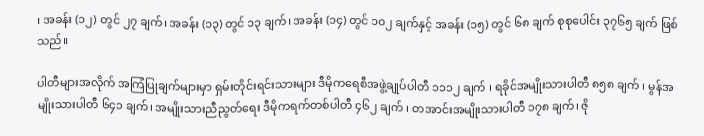၊ အခန်း (၁၂) တွင် ၂၇ ချက်၊ အခန်း (၁၃) တွင် ၁၃ ချက်၊ အခန်း (၁၄) တွင် ၁၀၂ ချက်နှင့် အခန်း (၁၅) တွင် ၆၈ ချက် စုစုပေါင်း ၃၇၆၅ ချက် ဖြစ်သည်။

ပါတီများအလိုက် အကြံပြုချက်များမှာ ရှမ်းတိုင်းရင်းသားများ ဒီမိုကရေစီအဖွဲ့ချုပ်ပါတီ ၁၁၁၂ ချက် ၊ ရခိုင်အမျိုးသားပါတီ ၈၅၈ ချက် ၊ မွန်အမျိုးသားပါတီ ၆၄၁ ချက်၊ အမျိုးသားညီညွတ်ရေး ဒီမိုကရက်တစ်ပါတီ ၄၆၂ ချက် ၊ တအာင်းအမျိုးသားပါတီ ၁၇၈ ချက်၊ ဇို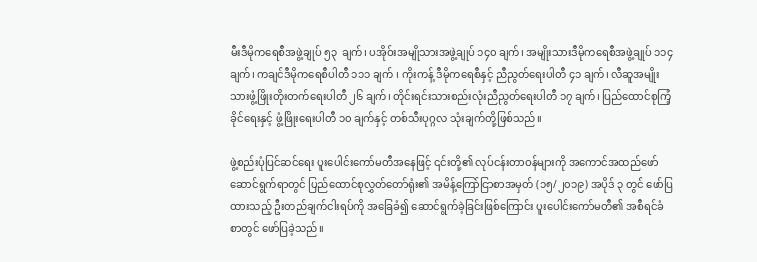မီးဒီမိုကရေစီအဖွဲ့ချုပ် ၅၃  ချက်၊ ပအိုဝ်းအမျိုသားအဖွဲ့ချုပ် ၁၄၀ ချက်၊ အမျိုးသားဒီမိုကရေစီအဖွဲ့ချုပ် ၁၁၄ ချက်၊ ကချင်ဒီမိုကရေစီပါတီ ၁၁၁ ချက် ၊ ကိုးကန့် ဒီမိုကရေစီနှင့် ညီညွတ်ရေးပါတီ ၄၁ ချက်၊ လီဆူအမျိုးသားဖွံ့ဖြိုးတိုးတက်ရေးပါတီ ၂၆ ချက်၊ တိုင်းရင်းသားစည်းလုံးညီညွတ်ရေးပါတီ ၁၇ ချက်၊ ပြည်ထောင်စုကြံ့ခိုင်ရေးနှင့် ဖွံ့ဖြိုးရေးပါတီ ၁၀ ချက်နှင့် တစ်သီးပုဂ္ဂလ သုံးချက်တို့ဖြစ်သည်။

ဖွဲ့စည်းပုံပြင်ဆင်ရေး ပူးပေါင်းကော်မတီအနေဖြင့် ၎င်းတို့၏ လုပ်ငန်းတာဝန်များကို အကောင်အထည်ဖော် ဆောင်ရွက်ရာတွင် ပြည်ထောင်စုလွှတ်တော်ရုံး၏ အမိန့်ကြော်ငြာစာအမှတ် (၁၅/၂၀၁၉) အပိုဒ် ၃ တွင် ဖော်ပြထားသည့် ဦးတည်ချက်ငါးရပ်ကို အခြေခံ၍ ဆောင်ရွက်ခဲ့ခြင်းဖြစ်ကြောင်း ပူးပေါင်းကော်မတီ၏ အစီရင်ခံစာတွင် ဖော်ပြခဲ့သည်။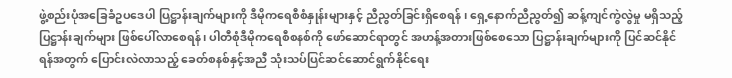ဖွဲ့စည်းပုံအခြေခံဥပဒေပါ ပြဋ္ဌာန်းချက်များကို ဒီမိုကရေစီစံနှုန်းများနှင့် ညီညွတ်ခြင်းရှိစေရန် ၊ ရှေ့နောက်ညီညွတ်၍ ဆန့်ကျင်ကွဲလွဲမှု မရှိသည့် ပြဋ္ဌာန်းချက်များ ဖြစ်ပေါ်လာစေရန်၊ ပါတီစုံဒီမိုကရေစီစနစ်ကို ဖော်ဆောင်ရာတွင် အဟန့်အတားဖြစ်စေသော ပြဋ္ဌာန်းချက်များကို ပြင်ဆင်နိုင်ရန်အတွက် ပြောင်းလဲလာသည့် ခေတ်စနစ်နှင့်အညီ သုံးသပ်ပြင်ဆင်ဆောင်ရွက်နိုင်ရေး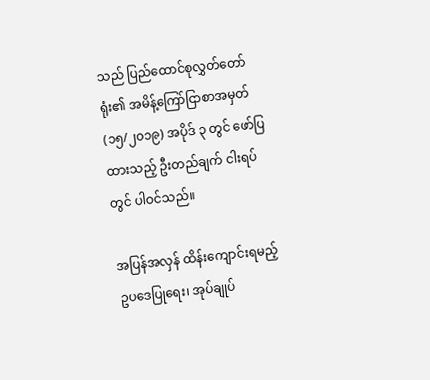သည် ပြည်ထောင်စုလွှတ်တော်ရုံး၏ အမိန့်ကြော်ငြာစာအမှတ် (၁၅/၂၀၁၉) အပိုဒ် ၃ တွင် ဖော်ပြထားသည့် ဦးတည်ချက် ငါးရပ်တွင် ပါဝင်သည်။

အပြန်အလှန် ထိန်းကျောင်းရမည့် ဥပဒေပြုရေး၊ အုပ်ချုပ်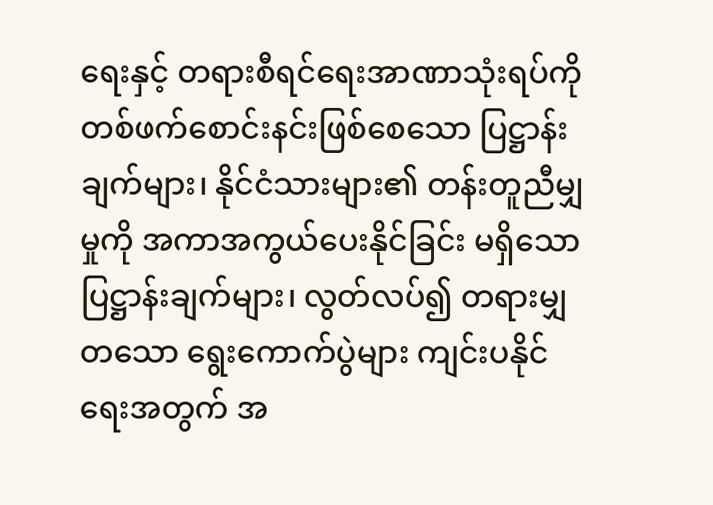ရေးနှင့် တရားစီရင်ရေးအာဏာသုံးရပ်ကို တစ်ဖက်စောင်းနင်းဖြစ်စေသော ပြဋ္ဌာန်းချက်များ၊ နိုင်ငံသားများ၏ တန်းတူညီမျှမှုကို အကာအကွယ်ပေးနိုင်ခြင်း မရှိသော ပြဋ္ဌာန်းချက်များ၊ လွတ်လပ်၍ တရားမျှတသော ရွေးကောက်ပွဲများ ကျင်းပနိုင်ရေးအတွက် အ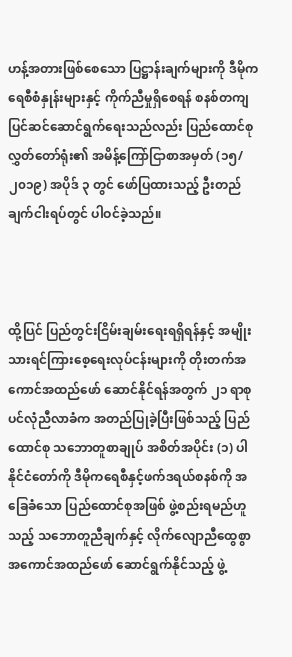ဟန့်အတားဖြစ်စေသော ပြဋ္ဌာန်းချက်များကို ဒီမိုကရေစီစံနှုန်းများနှင့် ကိုက်ညီမှုရှိစေရန် စနစ်တကျ ပြင်ဆင်ဆောင်ရွက်ရေးသည်လည်း ပြည်ထောင်စုလွှတ်တော်ရုံး၏ အမိန့်ကြော်ငြာစာအမှတ် (၁၅/၂၀၁၉) အပိုဒ် ၃ တွင် ဖော်ပြထားသည့် ဦးတည်ချက်ငါးရပ်တွင် ပါဝင်ခဲ့သည်။



ထို့ပြင် ပြည်တွင်းငြိမ်းချမ်းရေးရရှိရန်နှင့် အမျိုးသားရင်ကြားစေ့ရေးလုပ်ငန်းများကို တိုးတက်အကောင်အထည်ဖော် ဆောင်နိုင်ရန်အတွက် ၂၁ ရာစု ပင်လုံညီလာခံက အတည်ပြုခဲ့ပြီးဖြစ်သည့် ပြည်ထောင်စု သဘောတူစာချုပ် အစိတ်အပိုင်း (၁) ပါ နိုင်ငံတော်ကို ဒီမိုကရေစီနှင့်ဖက်ဒရယ်စနစ်ကို အခြေခံသော ပြည်ထောင်စုအဖြစ် ဖွဲ့စည်းရမည်ဟူသည့် သဘောတူညီချက်နှင့် လိုက်လျောညီထွေစွာ အကောင်အထည်ဖော် ဆောင်ရွက်နိုင်သည့် ဖွဲ့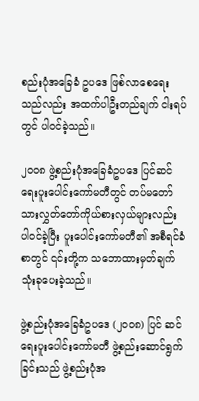စည်းပုံအခြေခံ ဥပဒေ ဖြစ်လာစေရေးသည်လည်း အထက်ပါဦးတည်ချက် ငါးရပ်တွင် ပါဝင်ခဲ့သည်။

၂၀၀၈ ဖွဲ့စည်းပုံအခြေခံဥပဒေ ပြင်ဆင်ရေးပူးပေါင်းကော်မတီတွင် တပ်မတော်သားလွှတ်တော်ကိုယ်စားလှယ်များလည်း ပါဝင်ခဲ့ပြီး ပူးပေါင်းကော်မတီ၏ အစီရင်ခံစာတွင် ၎င်းတို့က သဘောထားမှတ်ချက် သုံးခုပေးခဲ့သည်။

ဖွဲ့စည်းပုံအခြေခံဥပဒေ (၂၀၀၈) ပြင် ဆင်ရေးပူးပေါင်းကော်မတီ ဖွဲ့စည်းဆောင်ရွက်ခြင်းသည် ဖွဲ့စည်းပုံအ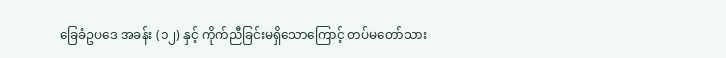ခြေခံဥပဒေ အခန်း (၁၂) နှင့် ကိုက်ညီခြင်းမရှိသောကြောင့် တပ်မတော်သား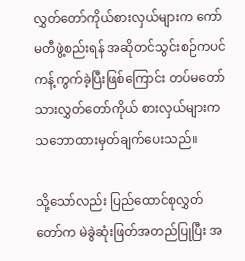လွှတ်တော်ကိုယ်စားလှယ်များက ကော်မတီဖွဲ့စည်းရန် အဆိုတင်သွင်းစဉ်ကပင် ကန့်ကွက်ခဲ့ပြီးဖြစ်ကြောင်း တပ်မတော်သားလွှတ်တော်ကိုယ် စားလှယ်များက သဘောထားမှတ်ချက်ပေးသည်။

သို့သော်လည်း ပြည်ထောင်စုလွှတ်တော်က မဲခွဲဆုံးဖြတ်အတည်ပြုပြီး အ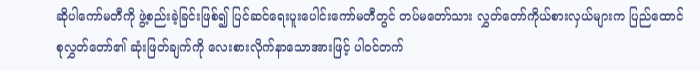ဆိုပါကော်မတီကို ဖွဲ့စည်းခဲ့ခြင်းဖြစ်၍ ပြင်ဆင်ရေးပူးပေါင်းကော်မတီတွင် တပ်မတော်သား လွှတ်တော်ကိုယ်စားလှယ်များက ပြည်ထောင်စုလွှတ်တော်၏ ဆုံးဖြတ်ချက်ကို လေးစားလိုက်နာသောအားဖြင့် ပါဝင်တက်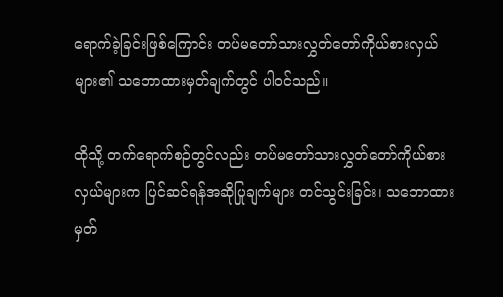ရောက်ခဲ့ခြင်းဖြစ်ကြောင်း တပ်မတော်သားလွှတ်တော်ကိုယ်စားလှယ်များ၏ သဘောထားမှတ်ချက်တွင် ပါဝင်သည်။

ထိုသို့ တက်ရောက်စဉ်တွင်လည်း တပ်မတော်သားလွှတ်တော်ကိုယ်စားလှယ်များက ပြင်ဆင်ရန်အဆိုပြုချက်များ တင်သွင်းခြင်း၊ သဘောထားမှတ်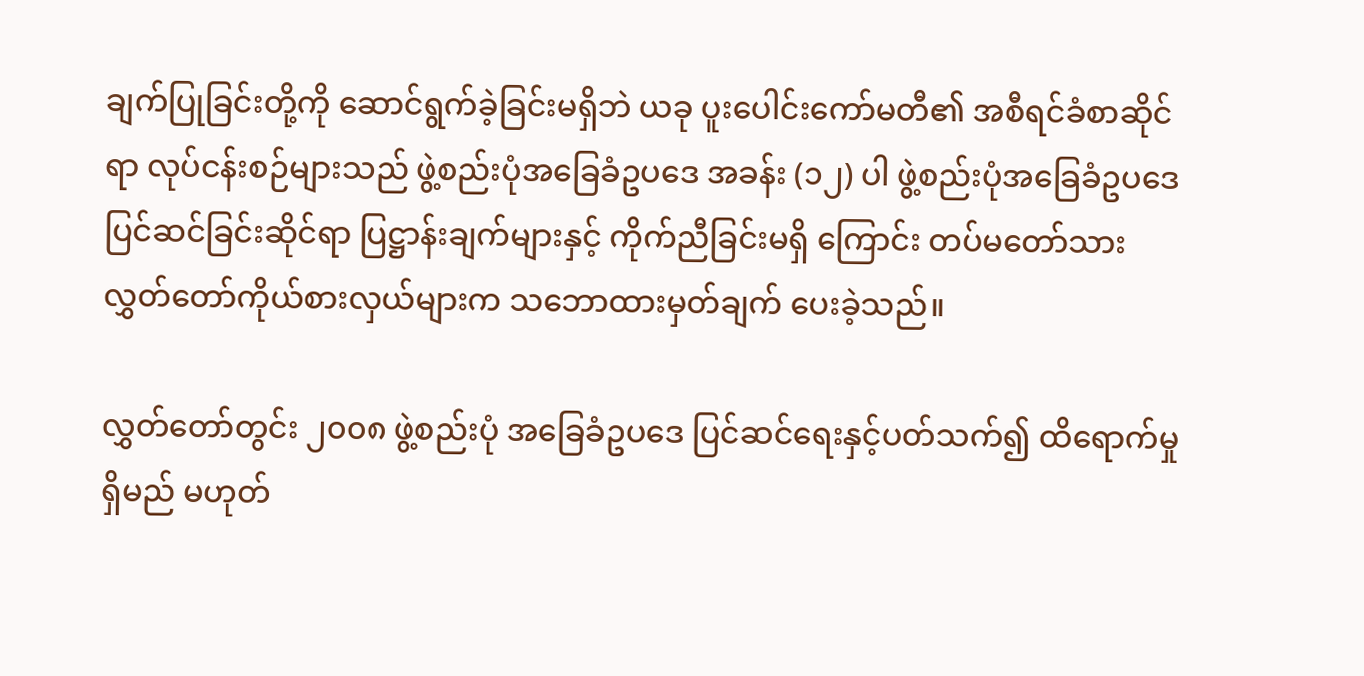ချက်ပြုခြင်းတို့ကို ဆောင်ရွက်ခဲ့ခြင်းမရှိဘဲ ယခု ပူးပေါင်းကော်မတီ၏ အစီရင်ခံစာဆိုင်ရာ လုပ်ငန်းစဉ်များသည် ဖွဲ့စည်းပုံအခြေခံဥပဒေ အခန်း (၁၂) ပါ ဖွဲ့စည်းပုံအခြေခံဥပဒေပြင်ဆင်ခြင်းဆိုင်ရာ ပြဋ္ဌာန်းချက်များနှင့် ကိုက်ညီခြင်းမရှိ ကြောင်း တပ်မတော်သားလွှတ်တော်ကိုယ်စားလှယ်များက သဘောထားမှတ်ချက် ပေးခဲ့သည်။

လွှတ်တော်တွင်း ၂၀၀၈ ဖွဲ့စည်းပုံ အခြေခံဥပဒေ ပြင်ဆင်ရေးနှင့်ပတ်သက်၍ ထိရောက်မှုရှိမည် မဟုတ်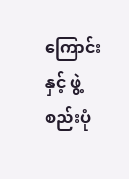ကြောင်းနှင့် ဖွဲ့စည်းပုံ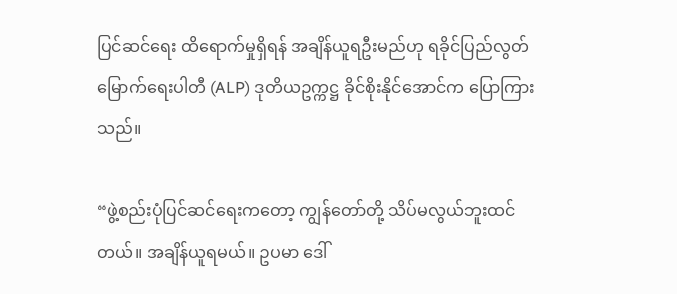ပြင်ဆင်ရေး ထိရောက်မှုရှိရန် အချိန်ယူရဦးမည်ဟု ရခိုင်ပြည်လွတ်မြောက်ရေးပါတီ (ALP) ဒုတိယဥက္ကဋ္ဌ ခိုင်စိုးနိုင်အောင်က ပြောကြားသည်။

“ဖွဲ့စည်းပုံပြင်ဆင်ရေးကတော့ ကျွန်တော်တို့ သိပ်မလွယ်ဘူးထင်တယ်။ အချိန်ယူရမယ်။ ဥပမာ ဒေါ်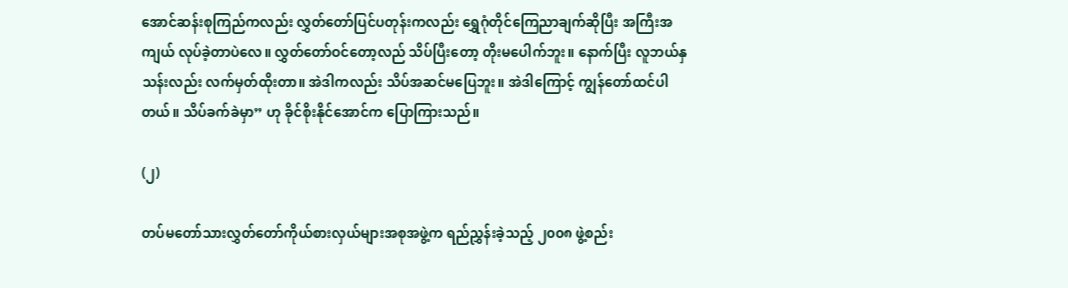အောင်ဆန်းစုကြည်ကလည်း လွှတ်တော်ပြင်ပတုန်းကလည်း ရွှေဂုံတိုင်ကြေညာချက်ဆိုပြီး အကြီးအကျယ် လုပ်ခဲ့တာပဲလေ။ လွှတ်တော်ဝင်တော့လည် သိပ်ပြီးတော့ တိုးမပေါက်ဘူး။ နောက်ပြီး လူဘယ်နှသန်းလည်း လက်မှတ်ထိုးတာ။ အဲဒါကလည်း သိပ်အဆင်မပြေဘူး။ အဲဒါကြောင့် ကျွန်တော်ထင်ပါတယ်။ သိပ်ခက်ခဲမှာ” ဟု ခိုင်စိုးနိုင်အောင်က ပြောကြားသည်။

(၂)

တပ်မတော်သားလွှတ်တော်ကိုယ်စားလှယ်များအစုအဖွဲ့က ရည်ညွှန်းခဲ့သည့် ၂၀၀၈ ဖွဲ့စည်း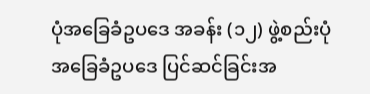ပုံအခြေခံဥပဒေ အခန်း (၁၂) ဖွဲ့စည်းပုံအခြေခံဥပဒေ ပြင်ဆင်ခြင်းအ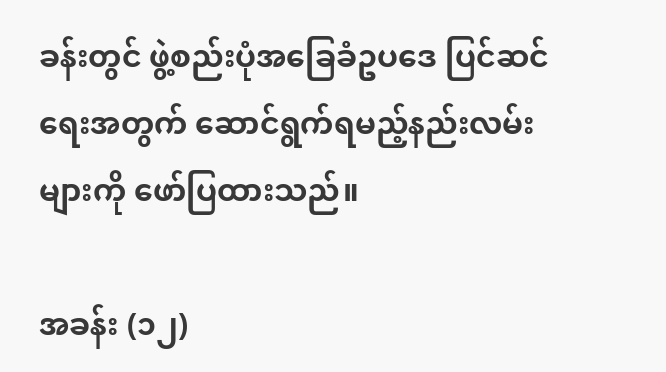ခန်းတွင် ဖွဲ့စည်းပုံအခြေခံဥပဒေ ပြင်ဆင်ရေးအတွက် ဆောင်ရွက်ရမည့်နည်းလမ်းများကို ဖော်ပြထားသည်။

အခန်း (၁၂)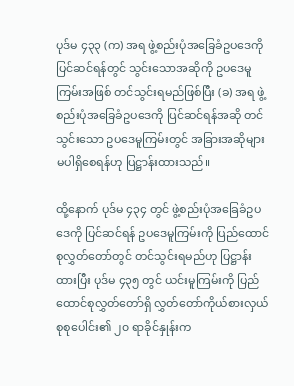ပုဒ်မ ၄၃၃ (က) အရ ဖွဲ့စည်းပုံအခြေခံဥပဒေကို ပြင်ဆင်ရန်တွင် သွင်းသောအဆိုကို ဥပဒေမူကြမ်းအဖြစ် တင်သွင်းရမည်ဖြစ်ပြီး (ခ) အရ ဖွဲ့စည်းပုံအခြေခံဥပဒေကို ပြင်ဆင်ရန်အဆို တင်သွင်းသော ဥပဒေမူကြမ်းတွင် အခြားအဆိုများ မပါရှိစေရန်ဟု ပြဋ္ဌာန်းထားသည်။

ထို့နောက် ပုဒ်မ ၄၃၄ တွင် ဖွဲ့စည်းပုံအခြေခံဥပဒေကို ပြင်ဆင်ရန် ဥပဒေမူကြမ်းကို ပြည်ထောင်စုလွှတ်တော်တွင် တင်သွင်းရမည်ဟု ပြဋ္ဌာန်းထားပြီး ပုဒ်မ ၄၃၅ တွင် ယင်းမူကြမ်းကို ပြည်ထောင်စုလွှတ်တော်ရှိ လွှတ်တော်ကိုယ်စားလှယ်စုစုပေါင်း၏ ၂၀ ရာခိုင်နှုန်းက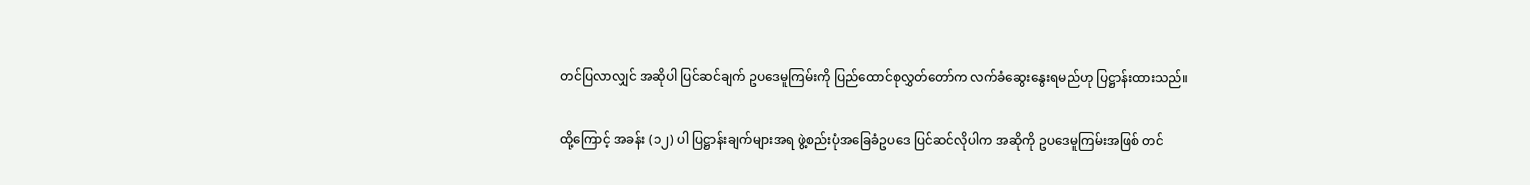တင်ပြလာလျှင် အဆိုပါ ပြင်ဆင်ချက် ဥပဒေမူကြမ်းကို ပြည်ထောင်စုလွှတ်တော်က လက်ခံဆွေးနွေးရမည်ဟု ပြဋ္ဌာန်းထားသည်။

ထို့ကြောင့် အခန်း (၁၂) ပါ ပြဋ္ဌာန်းချက်များအရ ဖွဲ့စည်းပုံအခြေခံဥပဒေ ပြင်ဆင်လိုပါက အဆိုကို ဥပဒေမူကြမ်းအဖြစ် တင်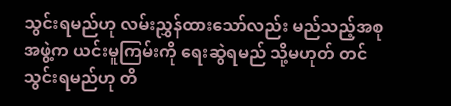သွင်းရမည်ဟု လမ်းညွှန်ထားသော်လည်း မည်သည့်အစုအဖွဲ့က ယင်းမူကြမ်းကို ရေးဆွဲရမည် သို့မဟုတ် တင်သွင်းရမည်ဟု တိ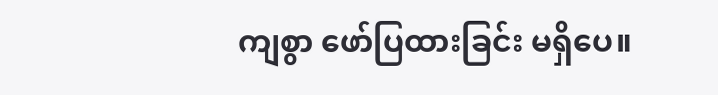ကျစွာ ဖော်ပြထားခြင်း မရှိပေ။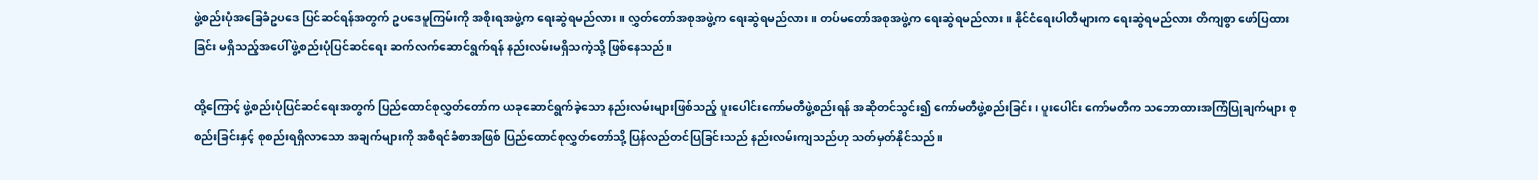ဖွဲ့စည်းပုံအခြေခံဥပဒေ ပြင်ဆင်ရန်အတွက် ဥပဒေမူကြမ်းကို အစိုးရအဖွဲ့က ရေးဆွဲရမည်လား။ လွှတ်တော်အစုအဖွဲ့က ရေးဆွဲရမည်လား။ တပ်မတော်အစုအဖွဲ့က ရေးဆွဲရမည်လား။ နိုင်ငံရေးပါတီများက ရေးဆွဲရမည်လား တိကျစွာ ဖော်ပြထားခြင်း မရှိသည့်အပေါ် ဖွဲ့စည်းပုံပြင်ဆင်ရေး ဆက်လက်ဆောင်ရွက်ရန် နည်းလမ်းမရှိသကဲ့သို့ ဖြစ်နေသည်။

ထို့ကြောင့် ဖွဲ့စည်းပုံပြင်ဆင်ရေးအတွက် ပြည်ထောင်စုလွှတ်တော်က ယခုဆောင်ရွက်ခဲ့သော နည်းလမ်းများဖြစ်သည့် ပူးပေါင်းကော်မတီဖွဲ့စည်းရန် အဆိုတင်သွင်း၍ ကော်မတီဖွဲ့စည်းခြင်း၊ ပူးပေါင်း ကော်မတီက သဘောထားအကြံပြုချက်များ စုစည်းခြင်းနှင့် စုစည်းရရှိလာသော အချက်များကို အစီရင်ခံစာအဖြစ် ပြည်ထောင်စုလွှတ်တော်သို့ ပြန်လည်တင်ပြခြင်းသည် နည်းလမ်းကျသည်ဟု သတ်မှတ်နိုင်သည်။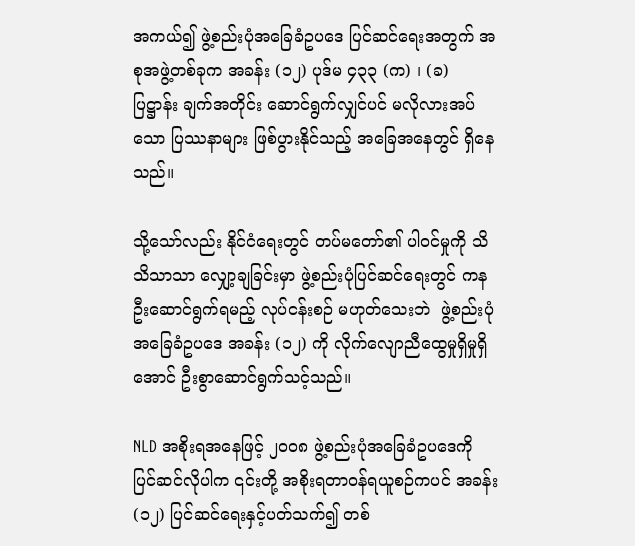အကယ်၍ ဖွဲ့စည်းပုံအခြေခံဥပဒေ ပြင်ဆင်ရေးအတွက် အစုအဖွဲ့တစ်ခုက အခန်း (၁၂) ပုဒ်မ ၄၃၃ (က) ၊ (ခ) ပြဋ္ဌာန်း ချက်အတိုင်း ဆောင်ရွက်လျှင်ပင် မလိုလားအပ်သော ပြဿနာများ ဖြစ်ပွားနိုင်သည့် အခြေအနေတွင် ရှိနေသည်။

သို့သော်လည်း နိုင်ငံရေးတွင် တပ်မတော်၏ ပါဝင်မှုကို သိသိသာသာ လျှော့ချခြင်းမှာ ဖွဲ့စည်းပုံပြင်ဆင်ရေးတွင် ကနဦးဆောင်ရွက်ရမည့် လုပ်ငန်းစဉ် မဟုတ်သေးဘဲ  ဖွဲ့စည်းပုံအခြေခံဥပဒေ အခန်း (၁၂) ကို လိုက်လျောညီထွေမှုရှိမှုရှိအောင် ဦးစွာဆောင်ရွက်သင့်သည်။

NLD အစိုးရအနေဖြင့် ၂၀၀၈ ဖွဲ့စည်းပုံအခြေခံဥပဒေကို ပြင်ဆင်လိုပါက ၎င်းတို့ အစိုးရတာဝန်ရယူစဉ်ကပင် အခန်း (၁၂) ပြင်ဆင်ရေးနှင့်ပတ်သက်၍ တစ်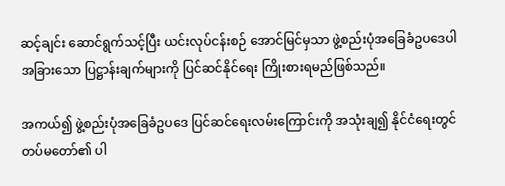ဆင့်ချင်း ဆောင်ရွက်သင့်ပြီး ယင်းလုပ်ငန်းစဉ် အောင်မြင်မှသာ ဖွဲ့စည်းပုံအခြေခံဥပဒေပါ အခြားသော ပြဋ္ဌာန်းချက်များကို ပြင်ဆင်နိုင်ရေး ကြိုးစားရမည်ဖြစ်သည်။

အကယ်၍ ဖွဲ့စည်းပုံအခြေခံဥပဒေ ပြင်ဆင်ရေးလမ်းကြောင်းကို အသုံးချ၍ နိုင်ငံရေးတွင် တပ်မတော်၏ ပါ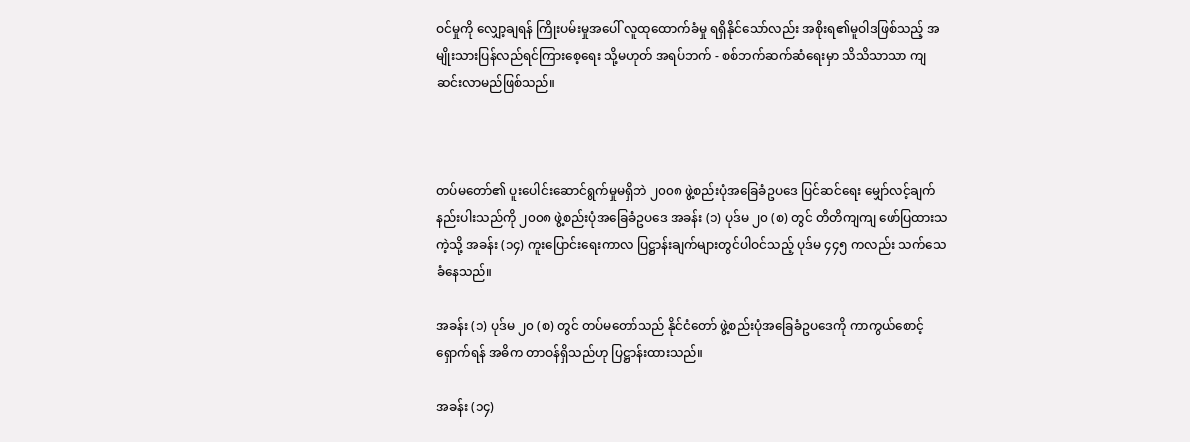ဝင်မှုကို လျှော့ချရန် ကြိုးပမ်းမှုအပေါ် လူထုထောက်ခံမှု ရရှိနိုင်သော်လည်း အစိုးရ၏မူဝါဒဖြစ်သည့် အမျိုးသားပြန်လည်ရင်ကြားစေ့ရေး သို့မဟုတ် အရပ်ဘက် - စစ်ဘက်ဆက်ဆံရေးမှာ သိသိသာသာ ကျဆင်းလာမည်ဖြစ်သည်။



တပ်မတော်၏ ပူးပေါင်းဆောင်ရွက်မှုမရှိဘဲ ၂၀၀၈ ဖွဲ့စည်းပုံအခြေခံဥပဒေ ပြင်ဆင်ရေး မျှော်လင့်ချက် နည်းပါးသည်ကို ၂၀၀၈ ဖွဲ့စည်းပုံအခြေခံဥပဒေ အခန်း (၁) ပုဒ်မ ၂၀ (စ) တွင် တိတိကျကျ ဖော်ပြထားသကဲ့သို့ အခန်း (၁၄) ကူးပြောင်းရေးကာလ ပြဋ္ဌာန်းချက်များတွင်ပါဝင်သည့် ပုဒ်မ ၄၄၅ ကလည်း သက်သေခံနေသည်။

အခန်း (၁) ပုဒ်မ ၂၀ (စ) တွင် တပ်မတော်သည် နိုင်ငံတော် ဖွဲ့စည်းပုံအခြေခံဥပဒေကို ကာကွယ်စောင့်ရှောက်ရန် အဓိက တာဝန်ရှိသည်ဟု ပြဋ္ဌာန်းထားသည်။

အခန်း (၁၄)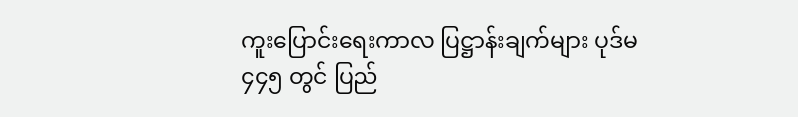ကူးပြောင်းရေးကာလ ပြဋ္ဌာန်းချက်များ ပုဒ်မ ၄၄၅ တွင် ပြည်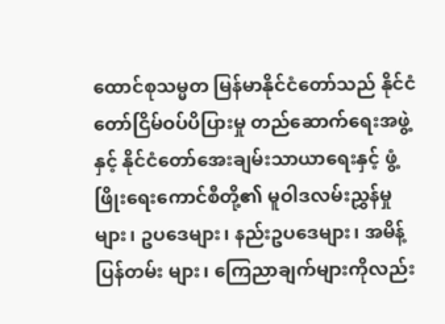ထောင်စုသမ္မတ မြန်မာနိုင်ငံတော်သည် နိုင်ငံတော်ငြိမ်ဝပ်ပိပြားမှု တည်ဆောက်ရေးအဖွဲ့နှင့် နိုင်ငံတော်အေးချမ်းသာယာရေးနှင့် ဖွံ့ဖြိုးရေးကောင်စီတို့၏ မူဝါဒလမ်းညွှန်မှုများ၊ ဥပဒေများ၊ နည်းဥပဒေများ၊ အမိန့်ပြန်တမ်း များ၊ ကြေညာချက်များကိုလည်း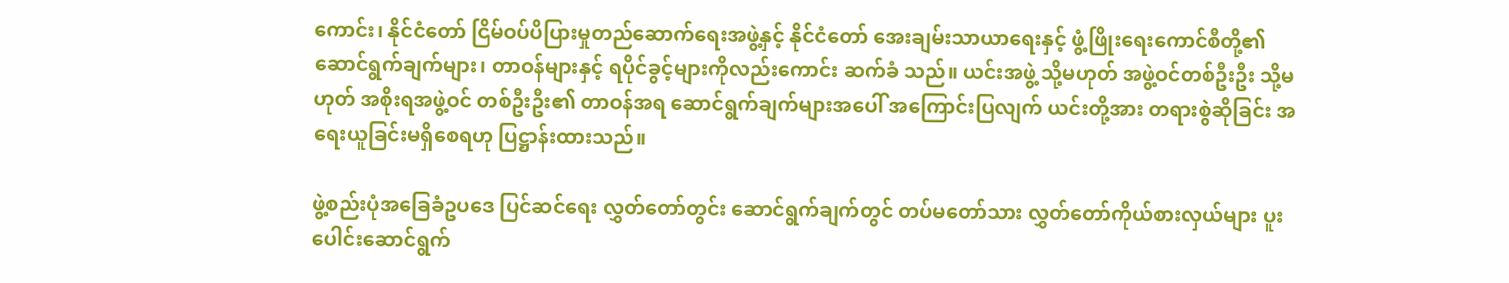ကောင်း၊ နိုင်ငံတော် ငြိမ်ဝပ်ပိပြားမှုတည်ဆောက်ရေးအဖွဲ့နှင့် နိုင်ငံတော် အေးချမ်းသာယာရေးနှင့် ဖွံ့ဖြိုးရေးကောင်စီတို့၏ ဆောင်ရွက်ချက်များ၊ တာဝန်များနှင့် ရပိုင်ခွင့်များကိုလည်းကောင်း ဆက်ခံ သည်။ ယင်းအဖွဲ့ သို့မဟုတ် အဖွဲ့ဝင်တစ်ဦးဦး သို့မဟုတ် အစိုးရအဖွဲ့ဝင် တစ်ဦးဦး၏ တာဝန်အရ ဆောင်ရွက်ချက်များအပေါ် အကြောင်းပြလျက် ယင်းတို့အား တရားစွဲဆိုခြင်း အရေးယူခြင်းမရှိစေရဟု ပြဋ္ဌာန်းထားသည်။

ဖွဲ့စည်းပုံအခြေခံဥပဒေ ပြင်ဆင်ရေး လွှတ်တော်တွင်း ဆောင်ရွက်ချက်တွင် တပ်မတော်သား လွှတ်တော်ကိုယ်စားလှယ်များ ပူးပေါင်းဆောင်ရွက်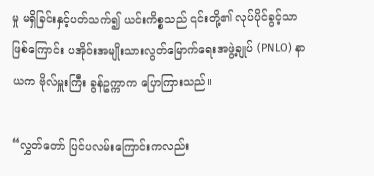မှု မရှိခြင်းနှင့်ပတ်သက်၍ ယင်းကိစ္စသည် ၎င်းတို့၏ လုပ်ပိုင်ခွင့်သာဖြစ်ကြောင်း ပအိုဝ်းအမျိုးသားလွတ်မြောက်ရေးအဖွဲ့ချုပ် (PNLO) နာယက ဗိုလ်မှူးကြီး ခွန်ဥက္ကာက ပြောကြားသည်။

“လွှတ်တော် ပြင်ပလမ်းကြောင်းကလည်း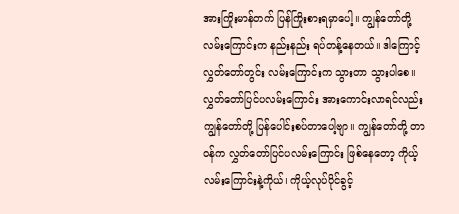အားကြိုးမာန်တက် ပြန်ကြိုးစားရမှာပေါ့။ ကျွန်တော်တို့ လမ်းကြောင်းက နည်းနည်း ရပ်တန့်နေတယ်။ ဒါကြောင့် လွှတ်တော်တွင်း လမ်းကြောင်းက သွားတာ သွားပါစေ။ လွှတ်တော်ပြင်ပလမ်းကြောင်း အားကောင်းလာရင်လည်း ကျွန်တော်တို့ ပြန်ပေါင်းစပ်တာပေါ့ဗျာ။ ကျွန်တော်တို့ တာဝန်က လွှတ်တော်ပြင်ပလမ်းကြောင်း ဖြစ်နေတော့ ကိုယ့်လမ်းကြောင်းနဲ့ကိုယ်၊ ကိုယ့်လုပ်ပိုင်ခွင့်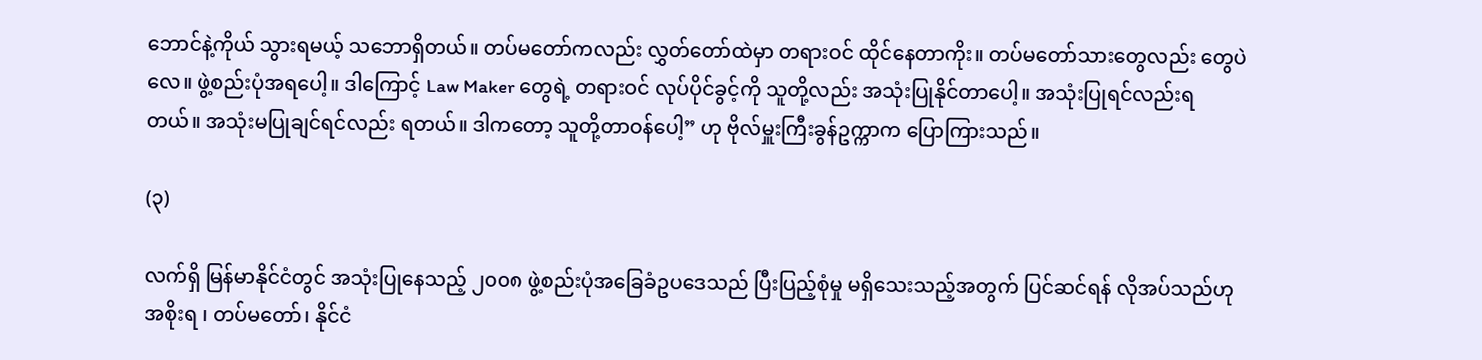ဘောင်နဲ့ကိုယ် သွားရမယ့် သဘောရှိတယ်။ တပ်မတော်ကလည်း လွှတ်တော်ထဲမှာ တရားဝင် ထိုင်နေတာကိုး။ တပ်မတော်သားတွေလည်း တွေပဲလေ။ ဖွဲ့စည်းပုံအရပေါ့။ ဒါကြောင့် Law Maker တွေရဲ့ တရားဝင် လုပ်ပိုင်ခွင့်ကို သူတို့လည်း အသုံးပြုနိုင်တာပေါ့။ အသုံးပြုရင်လည်းရတယ်။ အသုံးမပြုချင်ရင်လည်း ရတယ်။ ဒါကတော့ သူတို့တာဝန်ပေါ့” ဟု ဗိုလ်မှူးကြီးခွန်ဥက္ကာက ပြောကြားသည်။

(၃)

လက်ရှိ မြန်မာနိုင်ငံတွင် အသုံးပြုနေသည့် ၂၀၀၈ ဖွဲ့စည်းပုံအခြေခံဥပဒေသည် ပြီးပြည့်စုံမှု မရှိသေးသည့်အတွက် ပြင်ဆင်ရန် လိုအပ်သည်ဟု အစိုးရ ၊ တပ်မတော်၊ နိုင်ငံ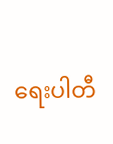ရေးပါတီ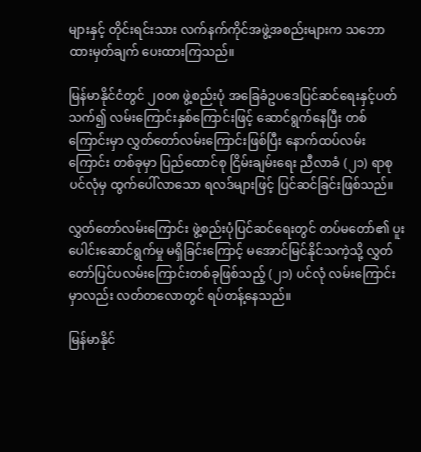များနှင့် တိုင်းရင်းသား လက်နက်ကိုင်အဖွဲ့အစည်းများက သဘောထားမှတ်ချက် ပေးထားကြသည်။

မြန်မာနိုင်ငံတွင် ၂၀၀၈ ဖွဲ့စည်းပုံ အခြေခံဥပဒေပြင်ဆင်ရေးနှင့်ပတ်သက်၍ လမ်းကြောင်းနှစ်ကြောင်းဖြင့် ဆောင်ရွက်နေပြီး တစ်ကြောင်းမှာ လွှတ်တော်လမ်းကြောင်းဖြစ်ပြီး နောက်ထပ်လမ်းကြောင်း တစ်ခုမှာ ပြည်ထောင်စု ငြိမ်းချမ်းရေး ညီလာခံ (၂၁) ရာစုပင်လုံမှ ထွက်ပေါ်လာသော ရလဒ်များဖြင့် ပြင်ဆင်ခြင်းဖြစ်သည်။

လွှတ်တော်လမ်းကြောင်း ဖွဲ့စည်းပုံပြင်ဆင်ရေးတွင် တပ်မတော်၏ ပူးပေါင်းဆောင်ရွက်မှု မရှိခြင်းကြောင့် မအောင်မြင်နိုင်သကဲ့သို့ လွှတ်တော်ပြင်ပလမ်းကြောင်းတစ်ခုဖြစ်သည့် (၂၁) ပင်လုံ လမ်းကြောင်းမှာလည်း လတ်တလောတွင် ရပ်တန့်နေသည်။

မြန်မာနိုင်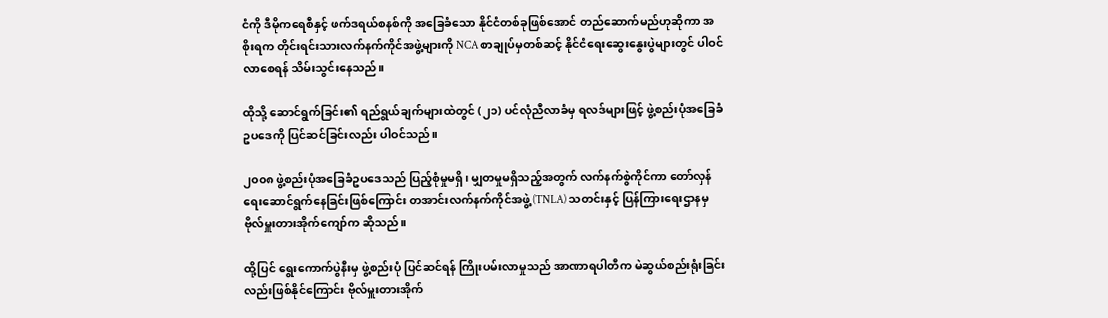ငံကို ဒီမိုကရေစီနှင့် ဖက်ဒရယ်စနစ်ကို အခြေခံသော နိုင်ငံတစ်ခုဖြစ်အောင် တည်ဆောက်မည်ဟုဆိုကာ အစိုးရက တိုင်းရင်းသားလက်နက်ကိုင်အဖွဲ့များကို NCA စာချုပ်မှတစ်ဆင့် နိုင်ငံရေးဆွေးနွေးပွဲများတွင် ပါဝင်လာစေရန် သိမ်းသွင်းနေသည်။

ထိုသို့ ဆောင်ရွက်ခြင်း၏ ရည်ရွယ်ချက်များထဲတွင် (၂၁) ပင်လုံညီလာခံမှ ရလဒ်များဖြင့် ဖွဲ့စည်းပုံအခြေခံဥပဒေကို ပြင်ဆင်ခြင်းလည်း ပါဝင်သည်။

၂၀၀၈ ဖွဲ့စည်းပုံအခြေခံဥပဒေသည် ပြည့်စုံမှုမရှိ၊ မျှတမှုမရှိသည့်အတွက် လက်နက်စွဲကိုင်ကာ တော်လှန်ရေးဆောင်ရွက်နေခြင်းဖြစ်ကြောင်း တအာင်းလက်နက်ကိုင်အဖွဲ့ (TNLA) သတင်းနှင့် ပြန်ကြားရေးဌာနမှ ဗိုလ်မှူးတားအိုက်ကျော်က ဆိုသည်။

ထို့ပြင် ရွေးကောက်ပွဲနီးမှ ဖွဲ့စည်းပုံ ပြင်ဆင်ရန် ကြိုးပမ်းလာမှုသည် အာဏာရပါတီက မဲဆွယ်စည်းရုံးခြင်းလည်းဖြစ်နိုင်ကြောင်း ဗိုလ်မှူးတားအိုက်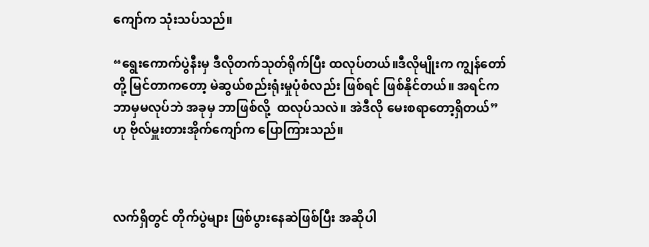ကျော်က သုံးသပ်သည်။

“ရွေးကောက်ပွဲနီးမှ ဒီလိုတက်သုတ်ရိုက်ပြီး ထလုပ်တယ်။ဒီလိုမျိုးက ကျွန်တော်တို့ မြင်တာကတော့ မဲဆွယ်စည်းရုံးမှုပုံစံလည်း ဖြစ်ရင် ဖြစ်နိုင်တယ်။ အရင်က ဘာမှမလုပ်ဘဲ အခုမှ ဘာဖြစ်လို့  ထလုပ်သလဲ။ အဲဒီလို မေးစရာတော့ရှိတယ်” ဟု ဗိုလ်မှူးတားအိုက်ကျော်က ပြောကြားသည်။



လက်ရှိတွင် တိုက်ပွဲများ ဖြစ်ပွားနေဆဲဖြစ်ပြီး အဆိုပါ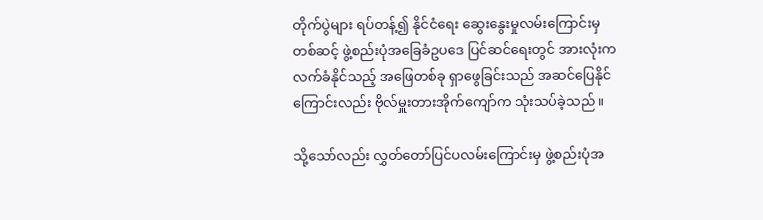တိုက်ပွဲများ ရပ်တန့်၍ နိုင်ငံရေး ဆွေးနွေးမှုလမ်းကြောင်းမှတစ်ဆင့် ဖွဲ့စည်းပုံအခြေခံဥပဒေ ပြင်ဆင်ရေးတွင် အားလုံးက လက်ခံနိုင်သည့် အဖြေတစ်ခု ရှာဖွေခြင်းသည် အဆင်ပြေနိုင်ကြောင်းလည်း ဗိုလ်မှူးတားအိုက်ကျော်က သုံးသပ်ခဲ့သည်။

သို့သော်လည်း လွှတ်တော်ပြင်ပလမ်းကြောင်းမှ ဖွဲ့စည်းပုံအ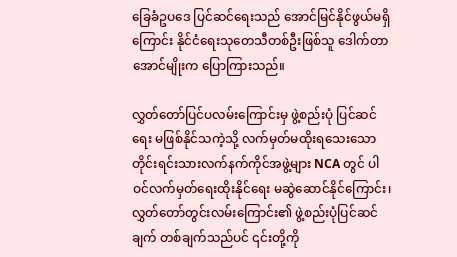ခြေခံဥပဒေ ပြင်ဆင်ရေးသည် အောင်မြင်နိုင်ဖွယ်မရှိကြောင်း နိုင်ငံရေးသုတေသီတစ်ဦးဖြစ်သူ ဒေါက်တာအောင်မျိုးက ပြောကြားသည်။

လွှတ်တော်ပြင်ပလမ်းကြောင်းမှ ဖွဲ့စည်းပုံ ပြင်ဆင်ရေး မဖြစ်နိုင်သကဲ့သို့ လက်မှတ်မထိုးရသေးသော တိုင်းရင်းသားလက်နက်ကိုင်အဖွဲ့များ NCA တွင် ပါဝင်လက်မှတ်ရေးထိုးနိုင်ရေး မဆွဲဆောင်နိုင်ကြောင်း၊ လွှတ်တော်တွင်းလမ်းကြောင်း၏ ဖွဲ့စည်းပုံပြင်ဆင်ချက် တစ်ချက်သည်ပင် ၎င်းတို့ကို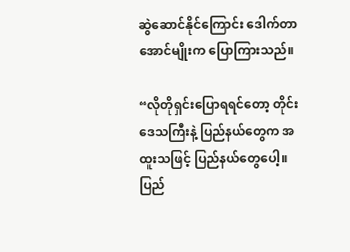ဆွဲဆောင်နိုင်ကြောင်း ဒေါက်တာအောင်မျိုးက ပြောကြားသည်။

“လိုတိုရှင်းပြောရရင်တော့ တိုင်းဒေသကြီးနဲ့ ပြည်နယ်တွေက အထူးသဖြင့် ပြည်နယ်တွေပေါ့။ ပြည်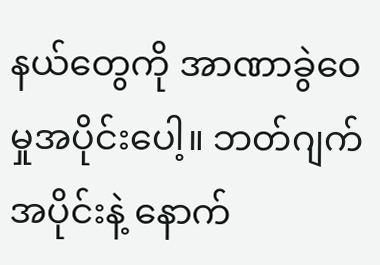နယ်တွေကို အာဏာခွဲဝေမှုအပိုင်းပေါ့။ ဘတ်ဂျက်အပိုင်းနဲ့ နောက်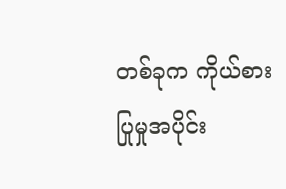တစ်ခုက ကိုယ်စားပြုမှုအပိုင်း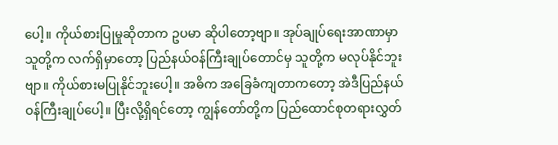ပေါ့။ ကိုယ်စားပြုမှုဆိုတာက ဥပမာ ဆိုပါတော့ဗျာ။ အုပ်ချုပ်ရေးအာဏာမှာ သူတို့က လက်ရှိမှာတော့ ပြည်နယ်ဝန်ကြီးချုပ်တောင်မှ သူတို့က မလုပ်နိုင်ဘူးဗျာ။ ကိုယ်စားမပြုနိုင်ဘူးပေါ့။ အဓိက အခြေခံကျတာကတော့ အဲဒီပြည်နယ်ဝန်ကြီးချုပ်ပေါ့။ ပြီးလို့ရှိရင်တော့ ကျွန်တော်တို့က ပြည်ထောင်စုတရားလွှတ်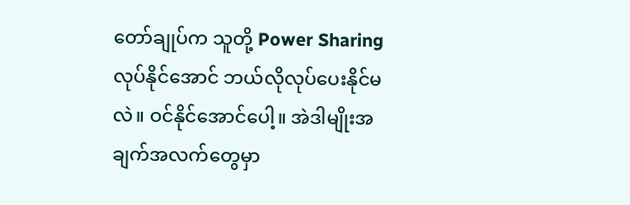တော်ချုပ်က သူတို့ Power Sharing လုပ်နိုင်အောင် ဘယ်လိုလုပ်ပေးနိုင်မလဲ။ ဝင်နိုင်အောင်ပေါ့။ အဲဒါမျိုးအချက်အလက်တွေမှာ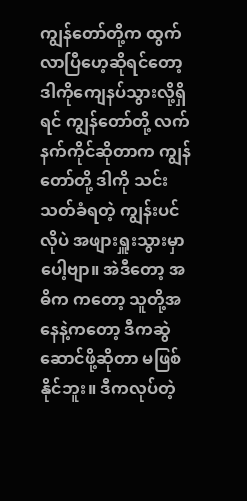ကျွန်တော်တို့က ထွက်လာပြီဟေ့ဆိုရင်တော့  ဒါကိုကျေနပ်သွားလို့ရှိရင် ကျွန်တော်တို့ လက်နက်ကိုင်ဆိုတာက ကျွန်တော်တို့ ဒါကို သင်းသတ်ခံရတဲ့ ကျွန်းပင်လိုပဲ အဖျားရှူးသွားမှာပေါ့ဗျာ။ အဲဒီတော့ အဓိက ကတော့ သူတို့အနေနဲ့ကတော့ ဒီကဆွဲဆောင်ဖို့ဆိုတာ မဖြစ်နိုင်ဘူး။ ဒီကလုပ်တဲ့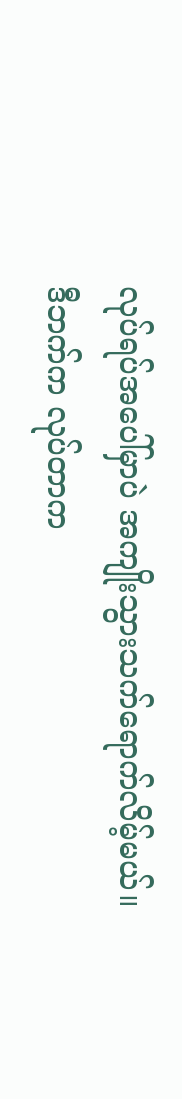လုပ်ရပ်အပေါ်မှာပဲ အကျိုးသွားသက်ရောက်လိမ့်မယ်။ ဒီဘက်က လုပ်တာက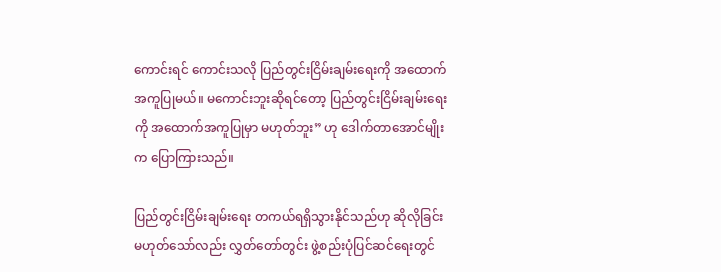ကောင်းရင် ကောင်းသလို ပြည်တွင်းငြိမ်းချမ်းရေးကို အထောက်အကူပြုမယ်။ မကောင်းဘူးဆိုရင်တော့ ပြည်တွင်းငြိမ်းချမ်းရေးကို အထောက်အကူပြုမှာ မဟုတ်ဘူး” ဟု ဒေါက်တာအောင်မျိုးက ပြောကြားသည်။

ပြည်တွင်းငြိမ်းချမ်းရေး တကယ်ရရှိသွားနိုင်သည်ဟု ဆိုလိုခြင်း မဟုတ်သော်လည်း လွှတ်တော်တွင်း ဖွဲ့စည်းပုံပြင်ဆင်ရေးတွင်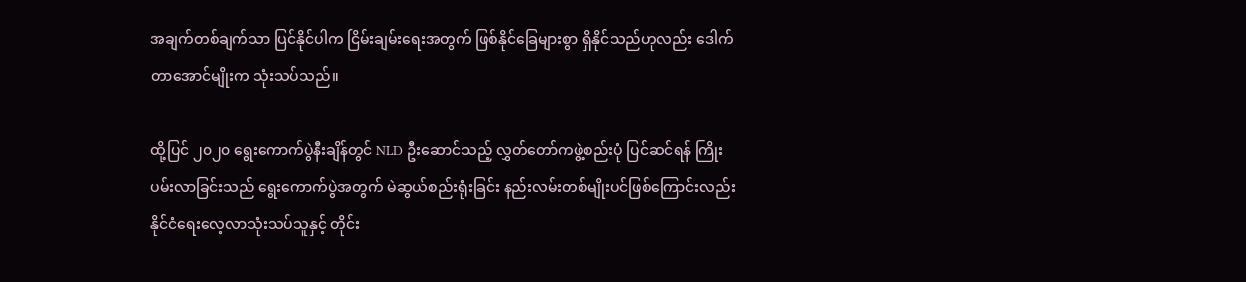အချက်တစ်ချက်သာ ပြင်နိုင်ပါက ငြိမ်းချမ်းရေးအတွက် ဖြစ်နိုင်ခြေများစွာ ရှိနိုင်သည်ဟုလည်း ဒေါက်တာအောင်မျိုးက သုံးသပ်သည်။

ထို့ပြင် ၂၀၂၀ ရွေးကောက်ပွဲနီးချိန်တွင် NLD ဦးဆောင်သည့် လွှတ်တော်ကဖွဲ့စည်းပုံ ပြင်ဆင်ရန် ကြိုးပမ်းလာခြင်းသည် ရွေးကောက်ပွဲအတွက် မဲဆွယ်စည်းရုံးခြင်း နည်းလမ်းတစ်မျိုးပင်ဖြစ်ကြောင်းလည်း နိုင်ငံရေးလေ့လာသုံးသပ်သူနှင့် တိုင်း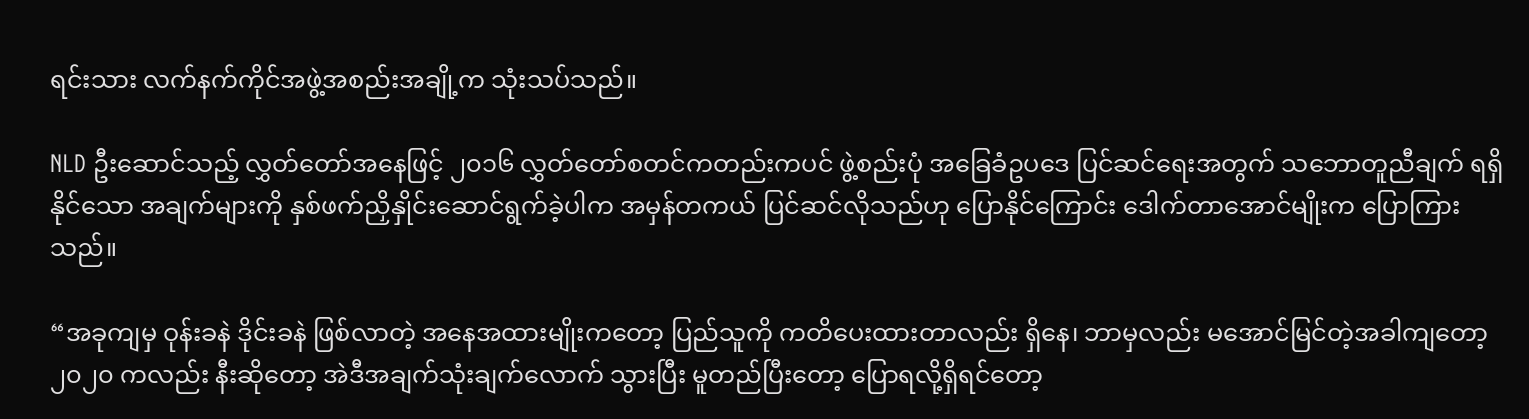ရင်းသား လက်နက်ကိုင်အဖွဲ့အစည်းအချို့က သုံးသပ်သည်။

NLD ဦးဆောင်သည့် လွှတ်တော်အနေဖြင့် ၂၀၁၆ လွှတ်တော်စတင်ကတည်းကပင် ဖွဲ့စည်းပုံ အခြေခံဥပဒေ ပြင်ဆင်ရေးအတွက် သဘောတူညီချက် ရရှိနိုင်သော အချက်များကို နှစ်ဖက်ညှိနှိုင်းဆောင်ရွက်ခဲ့ပါက အမှန်တကယ် ပြင်ဆင်လိုသည်ဟု ပြောနိုင်ကြောင်း ဒေါက်တာအောင်မျိုးက ပြောကြားသည်။

“အခုကျမှ ဝုန်းခနဲ ဒိုင်းခနဲ ဖြစ်လာတဲ့ အနေအထားမျိုးကတော့ ပြည်သူကို ကတိပေးထားတာလည်း ရှိနေ၊ ဘာမှလည်း မအောင်မြင်တဲ့အခါကျတော့ ၂၀၂၀ ကလည်း နီးဆိုတော့ အဲဒီအချက်သုံးချက်လောက် သွားပြီး မူတည်ပြီးတော့ ပြောရလို့ရှိရင်တော့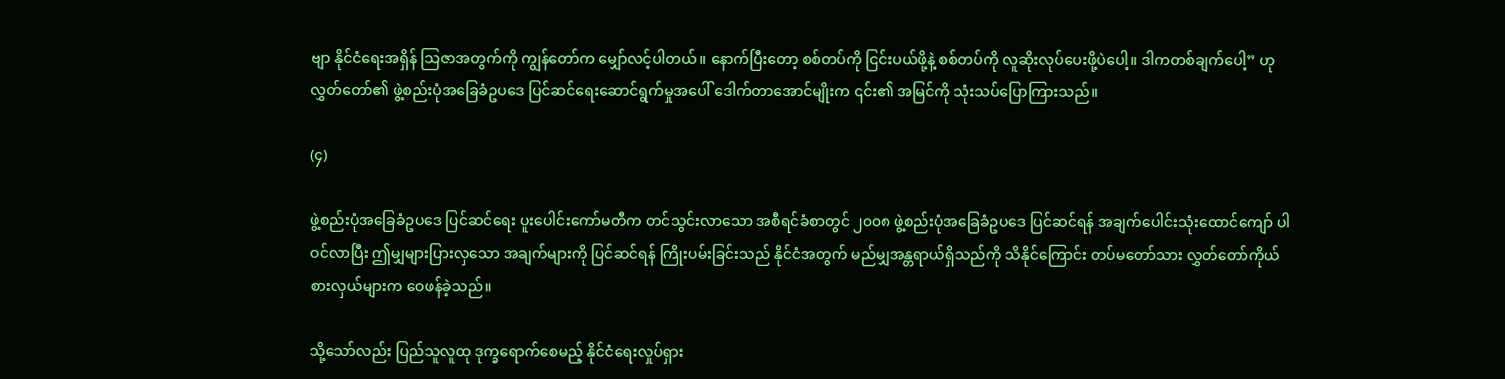ဗျာ နိုင်ငံရေးအရှိန် သြဇာအတွက်ကို ကျွန်တော်က မျှော်လင့်ပါတယ်။ နောက်ပြီးတော့ စစ်တပ်ကို ငြင်းပယ်ဖို့နဲ့ စစ်တပ်ကို လူဆိုးလုပ်ပေးဖို့ပဲပေါ့။ ဒါကတစ်ချက်ပေါ့” ဟု လွှတ်တော်၏ ဖွဲ့စည်းပုံအခြေခံဥပဒေ ပြင်ဆင်ရေးဆောင်ရွက်မှုအပေါ် ဒေါက်တာအောင်မျိုးက ၎င်း၏ အမြင်ကို သုံးသပ်ပြောကြားသည်။

(၄)

ဖွဲ့စည်းပုံအခြေခံဥပဒေ ပြင်ဆင်ရေး ပူးပေါင်းကော်မတီက တင်သွင်းလာသော အစီရင်ခံစာတွင် ၂၀၀၈ ဖွဲ့စည်းပုံအခြေခံဥပဒေ ပြင်ဆင်ရန် အချက်ပေါင်းသုံးထောင်ကျော် ပါဝင်လာပြီး ဤမျှများပြားလှသော အချက်များကို ပြင်ဆင်ရန် ကြိုးပမ်းခြင်းသည် နိုင်ငံအတွက် မည်မျှအန္တရာယ်ရှိသည်ကို သိနိုင်ကြောင်း တပ်မတော်သား လွှတ်တော်ကိုယ်စားလှယ်များက ဝေဖန်ခဲ့သည်။

သို့သော်လည်း ပြည်သူလူထု ဒုက္ခရောက်စေမည့် နိုင်ငံရေးလှုပ်ရှား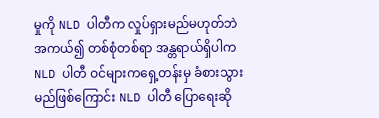မှုကို NLD ပါတီက လှုပ်ရှားမည်မဟုတ်ဘဲ အကယ်၍ တစ်စုံတစ်ရာ အန္တရာယ်ရှိပါက NLD ပါတီ ဝင်များကရှေ့တန်းမှ ခံစားသွားမည်ဖြစ်ကြောင်း NLD ပါတီ ပြောရေးဆို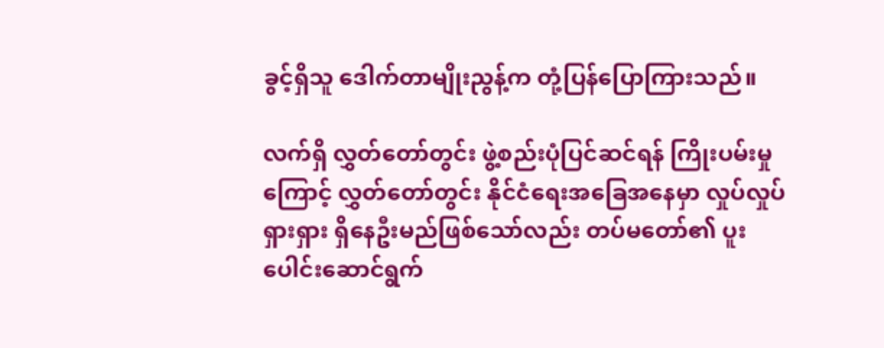ခွင့်ရှိသူ ဒေါက်တာမျိုးညွန့်က တုံ့ပြန်ပြောကြားသည်။

လက်ရှိ လွှတ်တော်တွင်း ဖွဲ့စည်းပုံပြင်ဆင်ရန် ကြိုးပမ်းမှုကြောင့် လွှတ်တော်တွင်း နိုင်ငံရေးအခြေအနေမှာ လှုပ်လှုပ်ရှားရှား ရှိနေဦးမည်ဖြစ်သော်လည်း တပ်မတော်၏ ပူးပေါင်းဆောင်ရွက်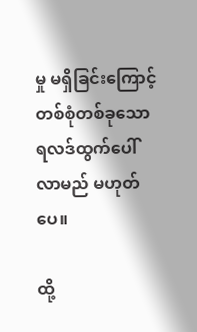မှု မရှိခြင်းကြောင့် တစ်စုံတစ်ခုသော ရလဒ်ထွက်ပေါ်လာမည် မဟုတ်ပေ။

ထို့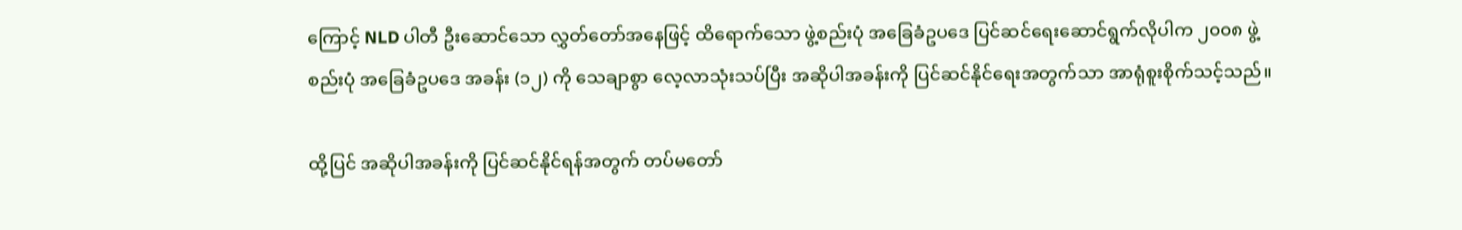ကြောင့် NLD ပါတီ ဦးဆောင်သော လွှတ်တော်အနေဖြင့် ထိရောက်သော ဖွဲ့စည်းပုံ အခြေခံဥပဒေ ပြင်ဆင်ရေးဆောင်ရွက်လိုပါက ၂၀၀၈ ဖွဲ့စည်းပုံ အခြေခံဥပဒေ အခန်း (၁၂) ကို သေချာစွာ လေ့လာသုံးသပ်ပြီး အဆိုပါအခန်းကို ပြင်ဆင်နိုင်ရေးအတွက်သာ အာရုံစူးစိုက်သင့်သည်။

ထို့ပြင် အဆိုပါအခန်းကို ပြင်ဆင်နိုင်ရန်အတွက် တပ်မတော်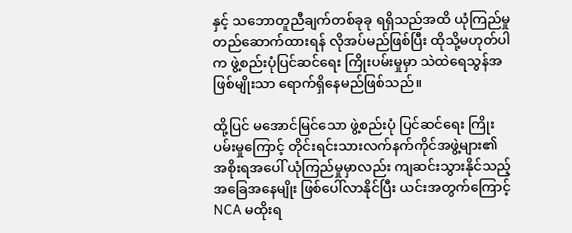နှင့် သဘောတူညီချက်တစ်ခုခု ရရှိသည်အထိ ယုံကြည်မှုတည်ဆောက်ထားရန် လိုအပ်မည်ဖြစ်ပြီး ထိုသို့မဟုတ်ပါက ဖွဲ့စည်းပုံပြင်ဆင်ရေး ကြိုးပမ်းမှုမှာ သဲထဲရေသွန်အဖြစ်မျိုးသာ ရောက်ရှိနေမည်ဖြစ်သည်။

ထို့ပြင် မအောင်မြင်သော ဖွဲ့စည်းပုံ ပြင်ဆင်ရေး ကြိုးပမ်းမှုကြောင့် တိုင်းရင်းသားလက်နက်ကိုင်အဖွဲ့များ၏ အစိုးရအပေါ် ယုံကြည်မှုမှာလည်း ကျဆင်းသွားနိုင်သည့် အခြေအနေမျိုး ဖြစ်ပေါ်လာနိုင်ပြီး ယင်းအတွက်ကြောင့် NCA မထိုးရ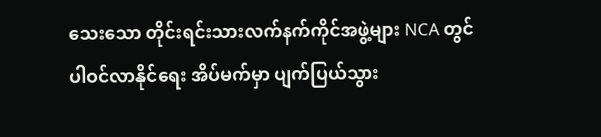သေးသော တိုင်းရင်းသားလက်နက်ကိုင်အဖွဲ့များ NCA တွင် ပါဝင်လာနိုင်ရေး အိပ်မက်မှာ ပျက်ပြယ်သွား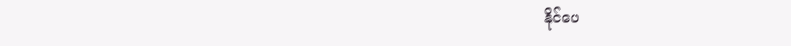နိုင်ပေ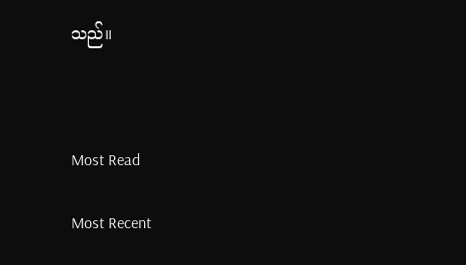သည်။



Most Read

Most Recent